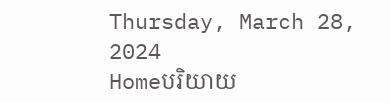Thursday, March 28, 2024
Homeបរិយាយ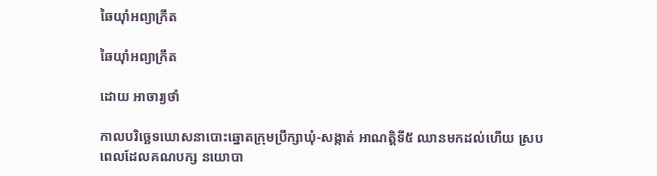ឆៃយ៉ាំអព្យាក្រឹត

ឆៃយ៉ាំអព្យាក្រឹត

ដោយ អាចារ្យថាំ

កាលបរិច្ឆេទឃោសនាបោះឆ្នោតក្រុមប្រឹក្សាឃុំ-សង្កាត់ អាណត្តិទី៥ ឈានមកដល់ហើយ ស្របពេលដែលគណបក្ស នយោបា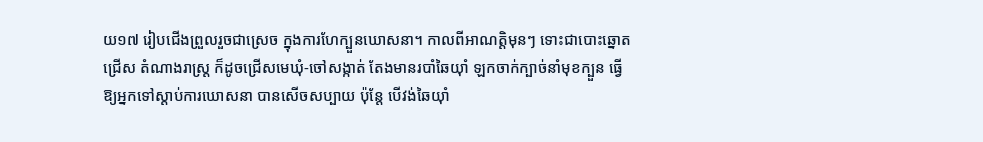យ១៧ រៀបជើងព្រួលរួចជាស្រេច ក្នុងការហែក្បួនឃោសនា។ កាលពីអាណត្តិមុនៗ ទោះជាបោះឆ្នោតជ្រើស តំណាងរាស្ត្រ ក៏ដូចជ្រើសមេឃុំ-ចៅសង្កាត់ តែងមានរបាំឆៃយ៉ាំ ឡកចាក់ក្បាច់នាំមុខក្បួន ធ្វើឱ្យអ្នកទៅស្តាប់ការឃោសនា បានសើចសប្បាយ ប៉ុន្តែ បើវង់ឆៃយ៉ាំ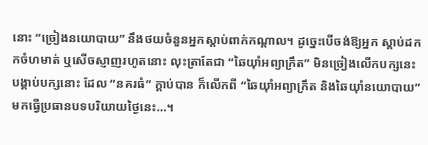នោះ “ច្រៀងនយោបាយ” នឹងថយចំនួនអ្នកស្តាប់ពាក់កណ្តាល។ ដូច្នេះបើចង់ឱ្យអ្នក ស្តាប់ដកកចំហមាត់ ឬសើចស្ញាញរហូតនោះ លុះត្រាតែជា “ឆៃយ៉ាំអព្យាក្រឹត” មិនច្រៀងលើកបក្សនេះ បង្គាប់បក្សនោះ ដែល “នគរធំ” ក្តាប់បាន ក៏លើកពី “ឆៃយ៉ាំអព្យាក្រឹត និងឆៃយ៉ាំនយោបាយ” មកធ្វើប្រធានបទបរិយាយថ្ងៃនេះ…។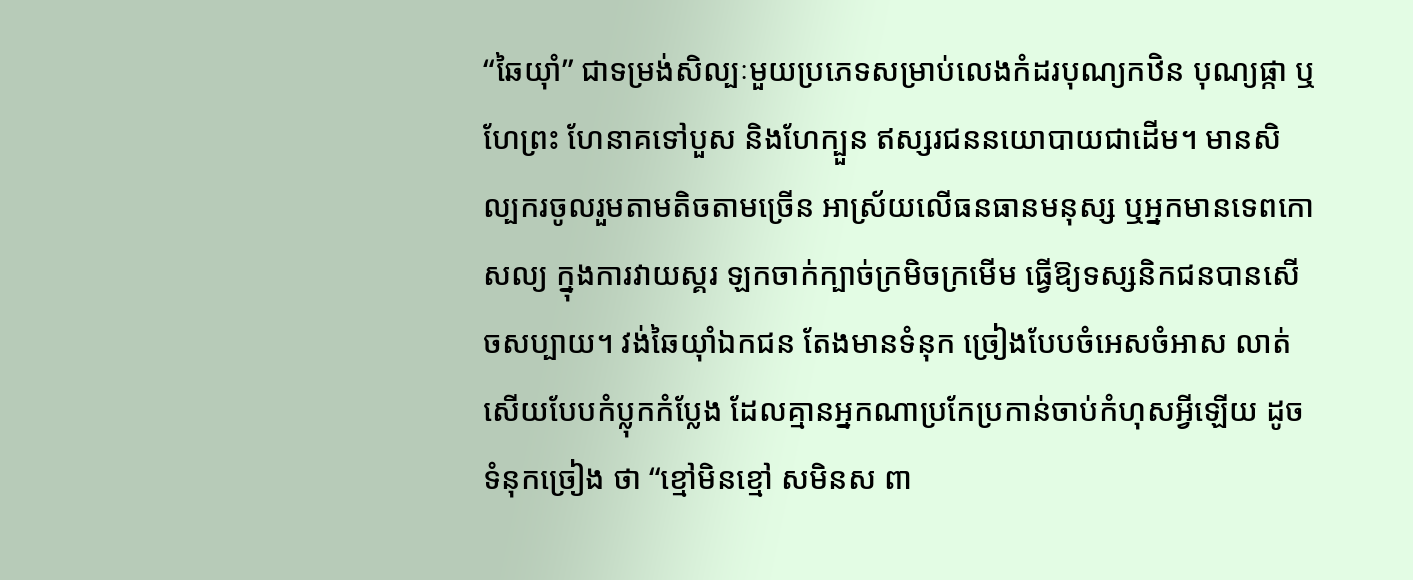“ឆៃយ៉ាំ” ជាទម្រង់សិល្បៈមួយប្រភេទសម្រាប់លេងកំដរបុណ្យកឋិន បុណ្យផ្កា ឬហែព្រះ ហែនាគទៅបួស និងហែក្បួន ឥស្សរជននយោបាយជាដើម។ មានសិល្បករចូលរួមតាមតិចតាមច្រើន អាស្រ័យលើធនធានមនុស្ស ឬអ្នកមានទេពកោសល្យ ក្នុងការវាយស្គរ ឡកចាក់ក្បាច់ក្រមិចក្រមើម ធ្វើឱ្យទស្សនិកជនបានសើចសប្បាយ។ វង់ឆៃយ៉ាំឯកជន តែងមានទំនុក ច្រៀងបែបចំអេសចំអាស លាត់សើយបែបកំប្លុកកំប្លែង ដែលគ្មានអ្នកណាប្រកែប្រកាន់ចាប់កំហុសអ្វីឡើយ ដូចទំនុកច្រៀង ថា “ខ្មៅមិនខ្មៅ សមិនស ពា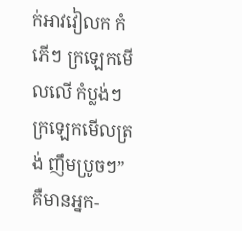ក់អាវវៀលក កំភើៗ ក្រឡេកមើលលើ កំប្លង់ៗ ក្រឡេកមើលត្រង់ ញឹមប្រូចៗ” គឺមានអ្នក-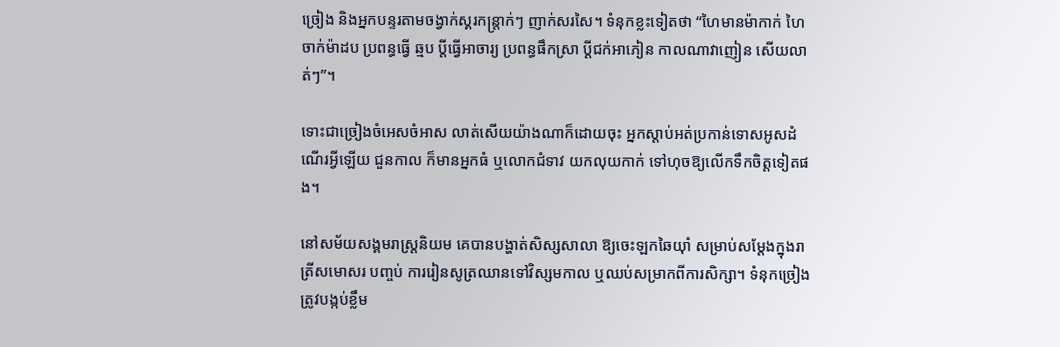ច្រៀង និងអ្នកបន្ទរតាមចង្វាក់ស្គរកន្ត្រាក់ៗ ញាក់សរសៃ។ ទំនុកខ្លះទៀតថា “ហៃមានម៉ាកាក់ ហៃចាក់ម៉ាដប ប្រពន្ធធ្វើ ឆ្មប ប្តីធ្វើអាចារ្យ ប្រពន្ធផឹកស្រា ប្តីជក់អាភៀន កាលណាវាញៀន សើយលាត់ៗ”។

ទោះជាច្រៀងចំអេសចំអាស លាត់សើយយ៉ាងណាក៏ដោយចុះ អ្នកស្តាប់អត់ប្រកាន់ទោសអូសដំណើរអ្វីឡើយ ជួនកាល ក៏មានអ្នកធំ ឬលោកជំទាវ យកលុយកាក់ ទៅហុចឱ្យលើកទឹកចិត្តទៀតផង។

នៅសម័យសង្គមរាស្ត្រនិយម គេបានបង្ហាត់សិស្សសាលា ឱ្យចេះឡកឆៃយ៉ាំ សម្រាប់សម្តែងក្នុងរាត្រីសមោសរ បញ្ចប់ ការរៀនសូត្រឈានទៅវិស្សមកាល ឬឈប់សម្រាកពីការសិក្សា។ ទំនុកច្រៀង ត្រូវបង្កប់ខ្លឹម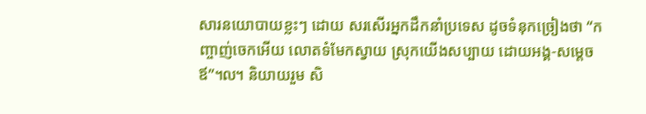សារនយោបាយខ្លះៗ ដោយ សរសើរអ្នកដឹកនាំប្រទេស ដូចទំនុកច្រៀងថា “កញ្ចាញ់ចេកអើយ លោតទំមែកស្វាយ ស្រុកយើងសប្បាយ ដោយអង្គ-សម្តេចឪ”៘ និយាយរួម សិ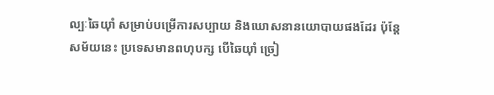ល្បៈឆៃយ៉ាំ សម្រាប់បម្រើការសប្បាយ និងឃោសនានយោបាយផងដែរ ប៉ុន្តែសម័យនេះ ប្រទេសមានពហុបក្ស បើឆៃយ៉ាំ ច្រៀ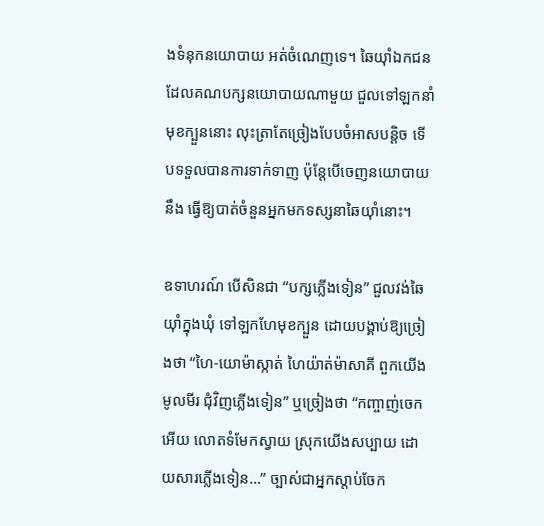ងទំនុកនយោបាយ អត់ចំណេញទេ។ ឆៃយ៉ាំឯកជនដែលគណបក្សនយោបាយណាមួយ ជួលទៅឡកនាំមុខក្បួននោះ លុះត្រាតែច្រៀងបែបចំអាសបន្តិច ទើបទទួលបានការទាក់ទាញ ប៉ុន្តែបើចេញនយោបាយ នឹង ធ្វើឱ្យបាត់ចំនួនអ្នកមកទស្សនាឆៃយ៉ាំនោះ។

ឧទាហរណ៍ បើសិនជា “បក្សភ្លើងទៀន” ជួលវង់ឆៃយ៉ាំក្នុងឃុំ ទៅឡកហែមុខក្បួន ដោយបង្គាប់ឱ្យច្រៀងថា “ហៃ-យោម៉ាស្កាត់ ហៃយ៉ាត់ម៉ាសាគី ពួកយើងមូលមីរ ជុំវិញភ្លើងទៀន” ឬច្រៀងថា “កញ្ចាញ់ចេកអើយ លោតទំមែកស្វាយ ស្រុកយើងសប្បាយ ដោយសារភ្លើងទៀន…” ច្បាស់ជាអ្នកស្តាប់ចែក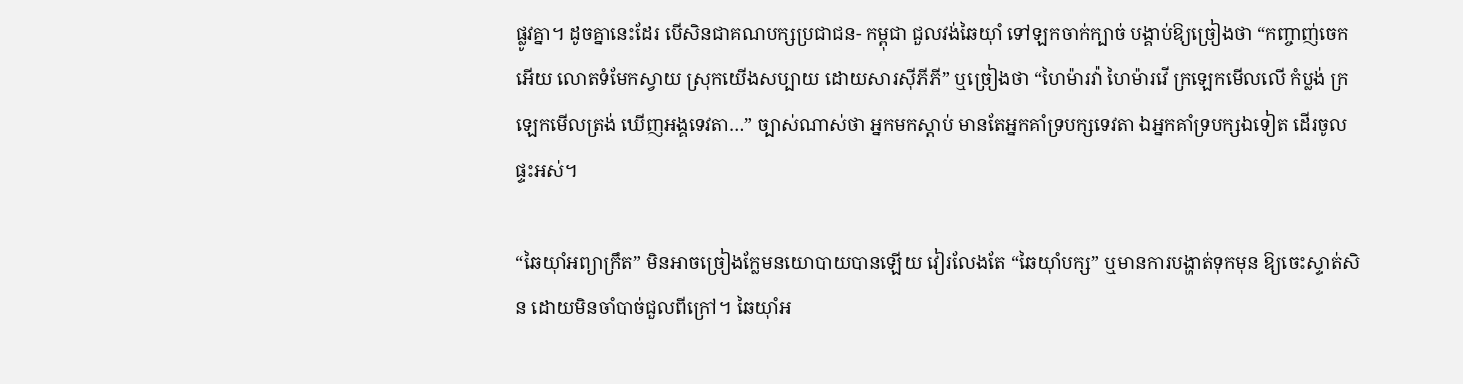ផ្លូវគ្នា។ ដូចគ្នានេះដែរ បើសិនជាគណបក្សប្រជាជន- កម្ពុជា ជួលវង់ឆៃយ៉ាំ ទៅឡកចាក់ក្បាច់ បង្គាប់ឱ្យច្រៀងថា “កញ្ចាញ់ចេកអើយ លោតទំមែកស្វាយ ស្រុកយើងសប្បាយ ដោយសារស៊ីភីភី” ឬច្រៀងថា “ហៃម៉ារវ៉ា ហៃម៉ារវើ ក្រឡេកមើលលើ កំប្លង់ ក្រឡេកមើលត្រង់ ឃើញអង្គទេវតា…” ច្បាស់ណាស់ថា អ្នកមកស្តាប់ មានតែអ្នកគាំទ្របក្សទេវតា ឯអ្នកគាំទ្របក្សឯទៀត ដើរចូលផ្ទះអស់។

“ឆៃយ៉ាំអព្យាក្រឹត” មិនអាចច្រៀងក្លែមនយោបាយបានឡើយ វៀរលែងតែ “ឆៃយ៉ាំបក្ស” ឬមានការបង្ហាត់ទុកមុន ឱ្យចេះស្ទាត់សិន ដោយមិនចាំបាច់ជួលពីក្រៅ។ ឆៃយ៉ាំអ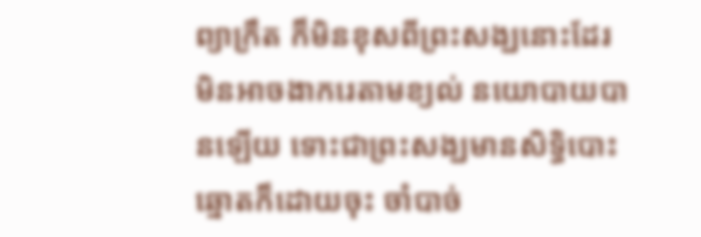ព្យាក្រឹត ក៏មិនខុសពីព្រះសង្ឃនោះដែរ មិនអាចងាករេតាមខ្យល់ នយោបាយបានឡើយ ទោះជាព្រះសង្ឃមានសិទ្ធិបោះឆ្នោតក៏ដោយចុះ ចាំបាច់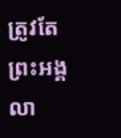ត្រូវតែព្រះអង្គលា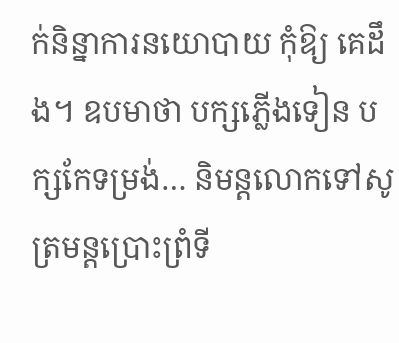ក់និន្នាការនយោបាយ កុំឱ្យ គេដឹង។ ឧបមាថា បក្សភ្លើងទៀន បក្សកែទម្រង់… និមន្តលោកទៅសូត្រមន្តប្រោះព្រំទី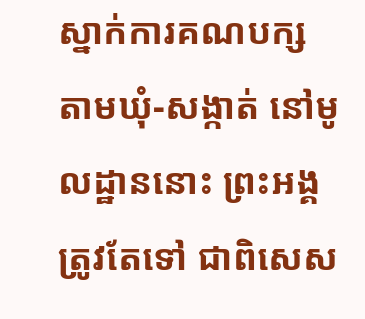ស្នាក់ការគណបក្ស តាមឃុំ-សង្កាត់ នៅមូលដ្ឋាននោះ ព្រះអង្គត្រូវតែទៅ ជាពិសេស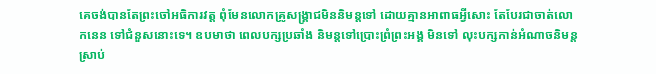គេចង់បានតែព្រះចៅអធិការវត្ត ពុំមែនលោកគ្រូសង្គ្រាជមិននិមន្តទៅ ដោយគ្មានអាពាធអ្វីសោះ តែបែរជាចាត់លោកនេន ទៅជំនួសនោះទេ។ ឧបមាថា ពេលបក្សប្រឆាំង និមន្តទៅប្រោះព្រំព្រះអង្គ មិនទៅ លុះបក្សកាន់អំណាចនិមន្ត ស្រាប់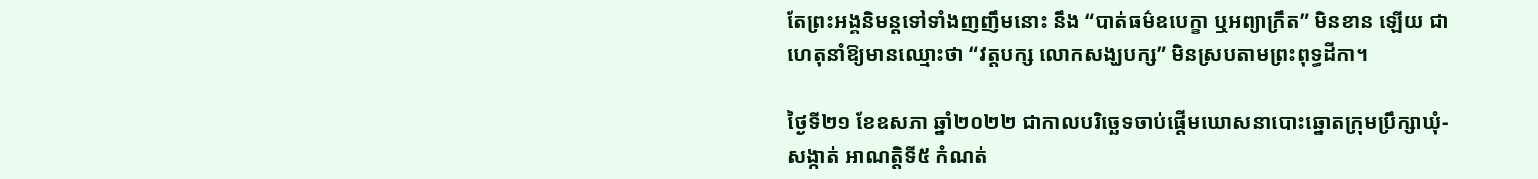តែព្រះអង្គនិមន្តទៅទាំងញញឹមនោះ នឹង “បាត់ធម៌ឧបេក្ខា ឬអព្យាក្រឹត” មិនខាន ឡើយ ជាហេតុនាំឱ្យមានឈ្មោះថា “វត្តបក្ស លោកសង្ឃបក្ស” មិនស្របតាមព្រះពុទ្ធដីកា។

ថ្ងៃទី២១ ខែឧសភា ឆ្នាំ២០២២ ជាកាលបរិច្ឆេទចាប់ផ្តើមឃោសនាបោះឆ្នោតក្រុមប្រឹក្សាឃុំ-សង្កាត់ អាណត្តិទី៥ កំណត់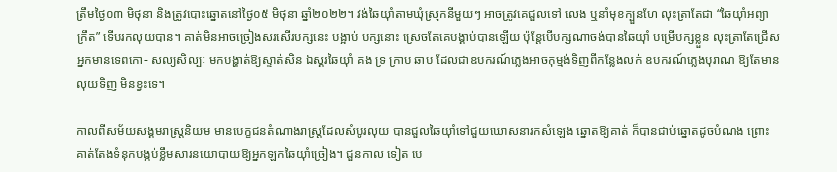ត្រឹមថ្ងៃ០៣ មិថុនា និងត្រូវបោះឆ្នោតនៅថ្ងៃ០៥ មិថុនា ឆ្នាំ២០២២។ វង់ឆៃយ៉ាំតាមឃុំស្រុកនីមួយៗ អាចត្រូវគេជួលទៅ លេង ឬនាំមុខក្បួនហែ លុះត្រាតែជា “ឆៃយ៉ាំអព្យាក្រឹត” ទើបរកលុយបាន។ គាត់មិនអាចច្រៀងសរសើរបក្សនេះ បង្អាប់ បក្សនោះ ស្រេចតែគេបង្គាប់បានឡើយ ប៉ុន្តែបើបក្សណាចង់បានឆៃយ៉ាំ បម្រើបក្សខ្លួន លុះត្រាតែជ្រើសអ្នកមានទេពកោ- សល្យសិល្បៈ មកបង្ហាត់ឱ្យស្ទាត់សិន ឯស្គរឆៃយ៉ាំ គង ទ្រ ក្រាប ឆាប ដែលជាឧបករណ៍ភ្លេងអាចកុម្មង់ទិញពីកន្លែងលក់ ឧបករណ៍ភ្លេងបុរាណ ឱ្យតែមានលុយទិញ មិនខ្វះទេ។

កាលពីសម័យសង្គមរាស្ត្រនិយម មានបេក្ខជនតំណាងរាស្ត្រដែលសំបូរលុយ បានជួលឆៃយ៉ាំទៅជួយឃោសនារកសំឡេង ឆ្នោតឱ្យគាត់ ក៏បានជាប់ឆ្នោតដូចបំណង ព្រោះគាត់តែងទំនុកបង្កប់ខ្លឹមសារនយោបាយឱ្យអ្នកឡកឆៃយ៉ាំច្រៀង។ ជួនកាល ទៀត បេ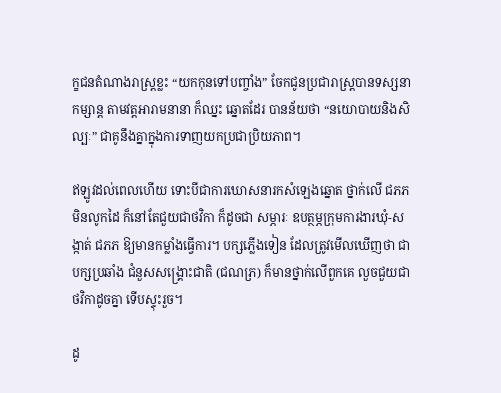ក្ខជនតំណាងរាស្ត្រខ្លះ “យកកុនទៅបញ្ចាំង” ចែកជូនប្រជារាស្ត្របានទស្សនាកម្សាន្ត តាមវត្តអារាមនានា ក៏ឈ្នះ ឆ្នោតដែរ បានន័យថា “នយោបាយនិងសិល្បៈ” ជាគូនឹងគ្នាក្នុងការទាញយកប្រជាប្រិយភាព។

ឥឡូវដល់ពេលហើយ ទោះបីជាការឃោសនារកសំឡេងឆ្នោត ថ្នាក់លើ ជភភ មិនលូកដៃ ក៏នៅតែជួយជាថវិកា ក៏ដូចជា សម្ភារៈ ឧបត្ថម្ភក្រុមការងារឃុំ-សង្កាត់ ជភភ ឱ្យមានកម្លាំងធ្វើការ។ បក្សភ្លើងទៀន ដែលត្រូវមើលឃើញថា ជាបក្សប្រឆាំង ជំនួសសង្គ្រោះជាតិ (ជណភ្រ) ក៏មានថ្នាក់លើពួកគេ លួចជួយជាថវិកាដូចគ្នា ទើបស្ទុះរួច។

ដូ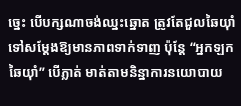ច្នេះ បើបក្សណាចង់ឈ្នះឆ្នោត ត្រូវតែជួលឆៃយ៉ាំទៅសម្តែងឱ្យមានភាពទាក់ទាញ ប៉ុន្តែ “អ្នកឡកឆៃយ៉ាំ” បើភ្លាត់ មាត់តាមនិន្នាការនយោបាយ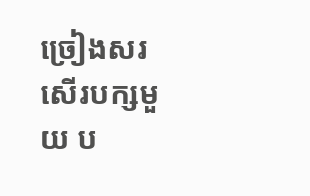ច្រៀងសរសើរបក្សមួយ ប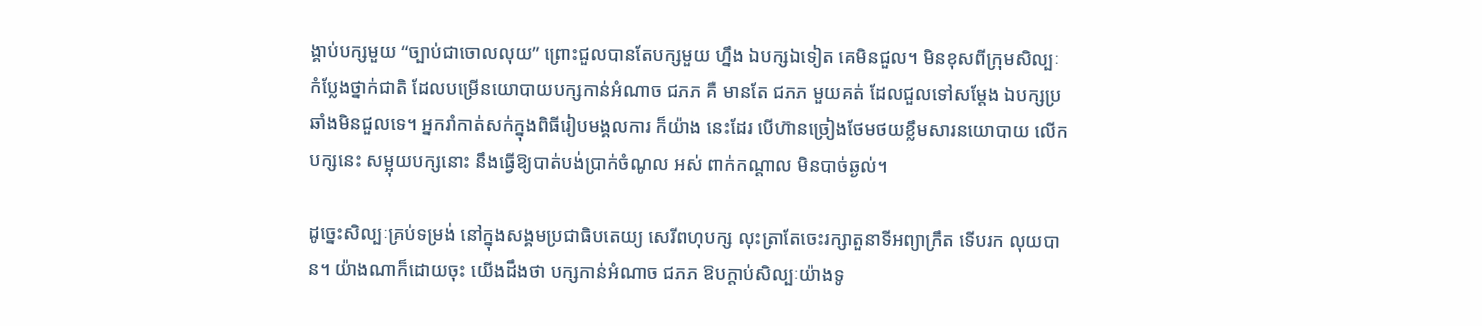ង្គាប់បក្សមួយ “ច្បាប់ជាចោលលុយ” ព្រោះជួលបានតែបក្សមួយ ហ្នឹង ឯបក្សឯទៀត គេមិនជួល។ មិនខុសពីក្រុមសិល្បៈកំប្លែងថ្នាក់ជាតិ ដែលបម្រើនយោបាយបក្សកាន់អំណាច ជភភ គឺ មានតែ ជភភ មួយគត់ ដែលជួលទៅសម្តែង ឯបក្សប្រឆាំងមិនជួលទេ។ អ្នករាំកាត់សក់ក្នុងពិធីរៀបមង្គលការ ក៏យ៉ាង នេះដែរ បើហ៊ានច្រៀងថែមថយខ្លឹមសារនយោបាយ លើកបក្សនេះ សម្អុយបក្សនោះ នឹងធ្វើឱ្យបាត់បង់ប្រាក់ចំណូល អស់ ពាក់កណ្តាល មិនបាច់ឆ្ងល់។

ដូច្នេះសិល្បៈគ្រប់ទម្រង់ នៅក្នុងសង្គមប្រជាធិបតេយ្យ សេរីពហុបក្ស លុះត្រាតែចេះរក្សាតួនាទីអព្យាក្រឹត ទើបរក លុយបាន។ យ៉ាងណាក៏ដោយចុះ យើងដឹងថា បក្សកាន់អំណាច ជភភ ឱបក្តាប់សិល្បៈយ៉ាងទូ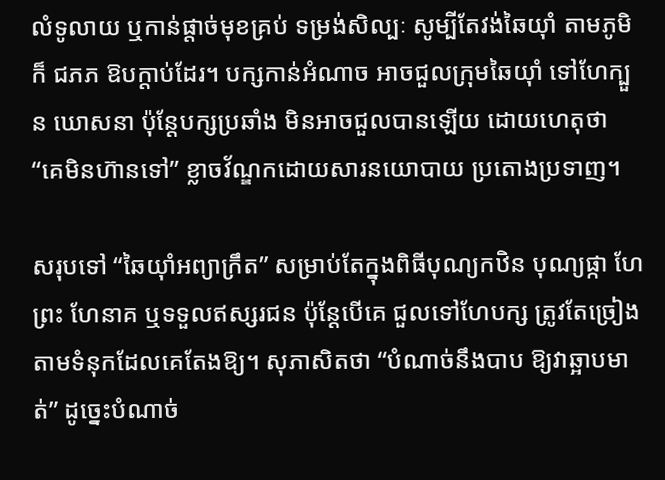លំទូលាយ ឬកាន់ផ្តាច់មុខគ្រប់ ទម្រង់សិល្បៈ សូម្បីតែវង់ឆៃយ៉ាំ តាមភូមិក៏ ជភភ ឱបក្តាប់ដែរ។ បក្សកាន់អំណាច អាចជួលក្រុមឆៃយ៉ាំ ទៅហែក្បួន ឃោសនា ប៉ុន្តែបក្សប្រឆាំង មិនអាចជួលបានឡើយ ដោយហេតុថា “គេមិនហ៊ានទៅ” ខ្លាចវ័ណ្ឌកដោយសារនយោបាយ ប្រតោងប្រទាញ។

សរុបទៅ “ឆៃយ៉ាំអព្យាក្រឹត” សម្រាប់តែក្នុងពិធីបុណ្យកឋិន បុណ្យផ្កា ហែព្រះ ហែនាគ ឬទទួលឥស្សរជន ប៉ុន្តែបើគេ ជួលទៅហែបក្ស ត្រូវតែច្រៀងតាមទំនុកដែលគេតែងឱ្យ។ សុភាសិតថា “បំណាច់នឹងបាប ឱ្យវាឆ្អាបមាត់” ដូច្នេះបំណាច់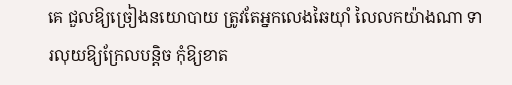គេ ជួលឱ្យច្រៀងនយោបាយ ត្រូវតែអ្នកលេងឆៃយ៉ាំ លៃលកយ៉ាងណា ទារលុយឱ្យក្រែលបន្តិច កុំឱ្យខាត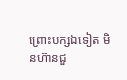ព្រោះបក្សឯទៀត មិនហ៊ានជួ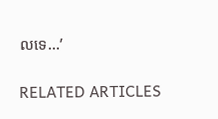លទេ…’

RELATED ARTICLES